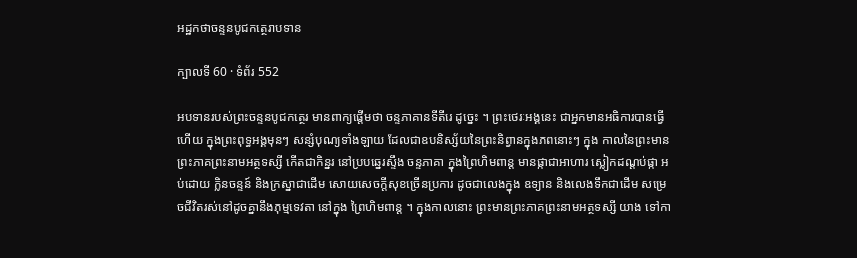អដ្ឋកថាចន្ទនបូជកត្ថេរាបទាន

ក្បាលទី 60 · ទំព័រ 552

អបទានរបស់ព្រះចន្ទនបូជកត្ថេរ មានពាក្យផ្តើមថា ចន្ទភាគានទីតីរេ ដូច្នេះ ។ ព្រះថេរៈអង្គនេះ ជាអ្នកមានអធិការបានធ្វើហើយ ក្នុងព្រះពុទ្ធអង្គមុនៗ សន្សំបុណ្យទាំងឡាយ ដែលជាឧបនិស្ស័យនៃព្រះនិព្វានក្នុងភពនោះៗ ក្នុង កាលនៃព្រះមានព្រះភាគព្រះនាមអត្ថទស្សី កើតជាកិន្នរ នៅប្របឆ្នេរស្ទឹង ចន្ទភាគា ក្នុងព្រៃហិមពាន្ត មានផ្កាជាអាហារ ស្លៀកដណ្តប់ផ្កា អប់ដោយ ក្លិនចន្ទន៍ និងក្រស្នាជាដើម សោយសេចក្តីសុខច្រើនប្រការ ដូចជាលេងក្នុង ឧទ្យាន និងលេងទឹកជាដើម សម្រេចជីវិតរស់នៅដូចគ្នានឹងភុម្មទេវតា នៅក្នុង ព្រៃហិមពាន្ត ។ ក្នុងកាលនោះ ព្រះមានព្រះភាគព្រះនាមអត្ថទស្សី យាង ទៅកា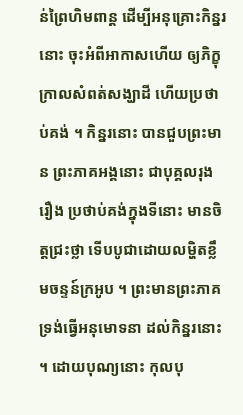ន់ព្រៃហិមពាន្ត ដើម្បីអនុគ្រោះកិន្នរនោះ ចុះអំពីអាកាសហើយ ឲ្យភិក្ខុ ក្រាលសំពត់សង្ឃាដី ហើយប្រថាប់គង់ ។ កិន្នរនោះ បានជួបព្រះមាន ព្រះភាគអង្គនោះ ជាបុគ្គលរុងរឿង ប្រថាប់គង់ក្នុងទីនោះ មានចិត្តជ្រះថ្លា ទើបបូជាដោយលម្ហិតខ្លឹមចន្ទន៍ក្រអូប ។ ព្រះមានព្រះភាគទ្រង់ធ្វើអនុមោទនា ដល់កិន្នរនោះ ។ ដោយបុណ្យនោះ កុលបុ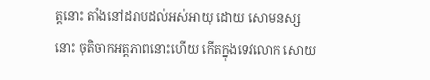ត្តនោះ តាំងនៅដរាបដល់អស់អាយុ ដោយ សោមនស្សនោះ ចុតិចាកអត្តភាពនោះហើយ កើតក្នុងទេវលោក សោយ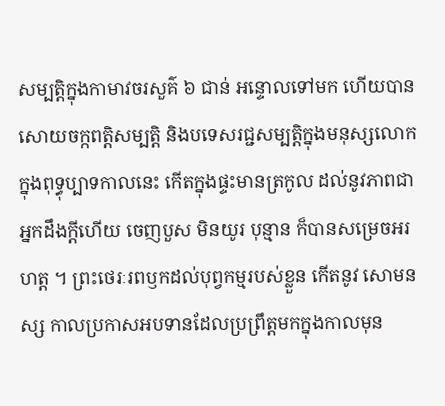សម្បត្តិក្នុងកាមាវចរសួគ៌ ៦ ជាន់ អន្ទោលទៅមក ហើយបានសោយចក្កពត្តិសម្បត្តិ និងបទេសរជ្ជសម្បត្តិក្នុងមនុស្សលោក ក្នុងពុទ្ធុប្បាទកាលនេះ កើតក្នុងផ្ទះមានត្រកូល ដល់នូវភាពជាអ្នកដឹងក្តីហើយ ចេញបួស មិនយូរ បុន្មាន ក៏បានសម្រេចអរហត្ត ។ ព្រះថេរៈរពឫកដល់បុព្វកម្មរបស់ខ្លួន កើតនូវ សោមនស្ស កាលប្រកាសអបទានដែលប្រព្រឹត្តមកក្នុងកាលមុន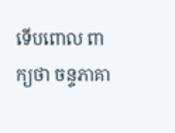ទើបពោល ពាក្យថា ចន្ទភាគា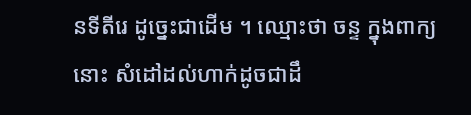នទីតីរេ ដូច្នេះជាដើម ។ ឈ្មោះថា ចន្ទ ក្នុងពាក្យនោះ សំដៅដល់ហាក់ដូចជាដឹ